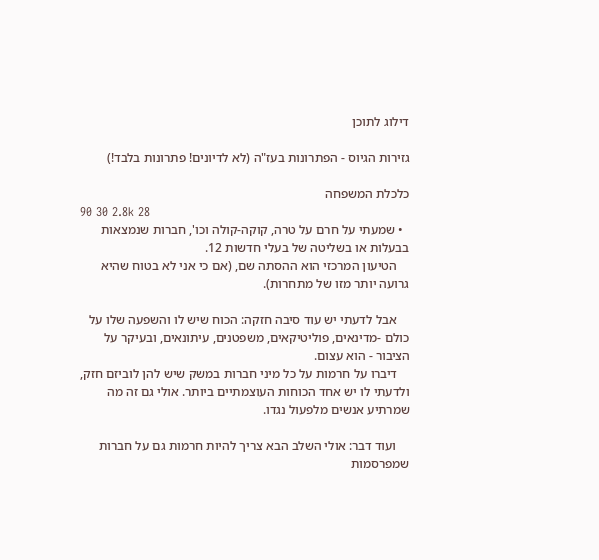דילוג לתוכן

גזירות הגיוס - הפתרונות בעז"ה (לא לדיונים! פתרונות בלבד!)

כלכלת המשפחה
90 30 2.8k 28
  • שמעתי על חרם על טרה, קוקה-קולה וכו', חברות שנמצאות בבעלות או בשליטה של בעלי חדשות 12.
    הטיעון המרכזי הוא ההסתה שם, (אם כי אני לא בטוח שהיא גרועה יותר מזו של מתחרות).

    אבל לדעתי יש עוד סיבה חזקה: הכוח שיש לו והשפעה שלו על כולם -מדינאים, פוליטיקאים, משפטנים, עיתונאים, ובעיקר על הציבור - הוא עצום.
    דיברו על חרמות על כל מיני חברות במשק שיש להן לוביזם חזק, ולדעתי לו יש אחד הכוחות העוצמתיים ביותר. אולי גם זה מה שמרתיע אנשים מלפעול נגדו.

    ועוד דבר: אולי השלב הבא צריך להיות חרמות גם על חברות שמפרסמות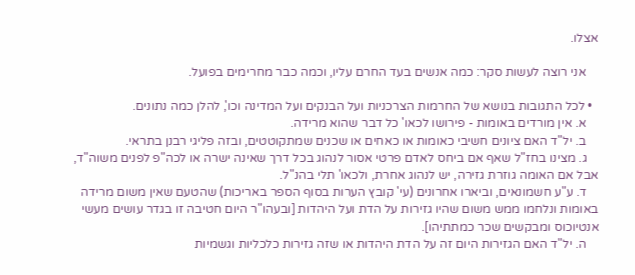אצלו.

    אני רוצה לעשות סקר: כמה אנשים בעד החרם עליו, וכמה כבר מחרימים בפועל.

  • לכל התגובות בנושא של החרמות הצרכניות ועל הבנקים ועל המדינה וכו', להלן כמה נתונים.
    א. אין מורדים באומות - פירושו לכאו' כל דבר שהוא מרידה.
    ב. יל"ד האם ציונים חשיבי כאומות או כאחים או שכנים שמתקוטטים, ובזה פליגי רבנן בתראי.
    ג. מצינו בחז"ל שאף אם ביחס לאדם פרטי אסור לנהוג בכל דרך שאינה ישרה או לכה"פ לפנים משוה"ד, אבל אם האומה גוזרת גזירה, יש לנהוג אחרת, ולכאו' תלי בהנ"ל.
    ד. ע"ע חשמונאים, וביארו אחרונים (עי' קובץ הערות בסוף הספר באריכות) שהטעם שאין משום מרידה באומות ונלחמו ממש משום שהיו גזירות על הדת ועל היהדות [ובעהו"ר היום חטיבה זו בגדר עושים מעשי אנטיוכוס ומבקשים שכר כמתתיהו].
    ה. יל"ד האם הגזירות היום זה על הדת היהדות או שזה גזירות כלכליות וגשמיות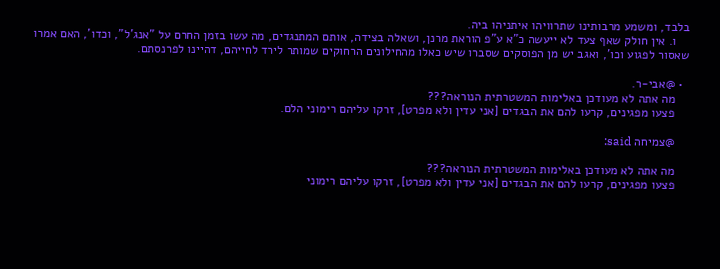בלבד, ומשמע מרבותינו שתרוויהו איתניהו ביה.
    ו. אין חולק שאף צעד לא ייעשה כ"א ע"פ הוראת מרנן, ושאלה בצידה, אותם המתנגדים, מה עשו בזמן החרם על "אנג'ל", וכדו', האם אמרו שאסור לפגוע וכו', ואגב יש מן הפוסקים שסברו שיש כאלו מהחילונים הרחוקים שמותר לירד לחייהם, דהיינו לפרנסתם.

  • @אבי-ר.
    מה אתה לא מעודכן באלימות המשטרתית הנוראה???
    פצעו מפגינים, קרעו להם את הבגדים [אני עדין ולא מפרט], זרקו עליהם רימוני הלם.

    @צמיחה said:

    מה אתה לא מעודכן באלימות המשטרתית הנוראה???
    פצעו מפגינים, קרעו להם את הבגדים [אני עדין ולא מפרט], זרקו עליהם רימוני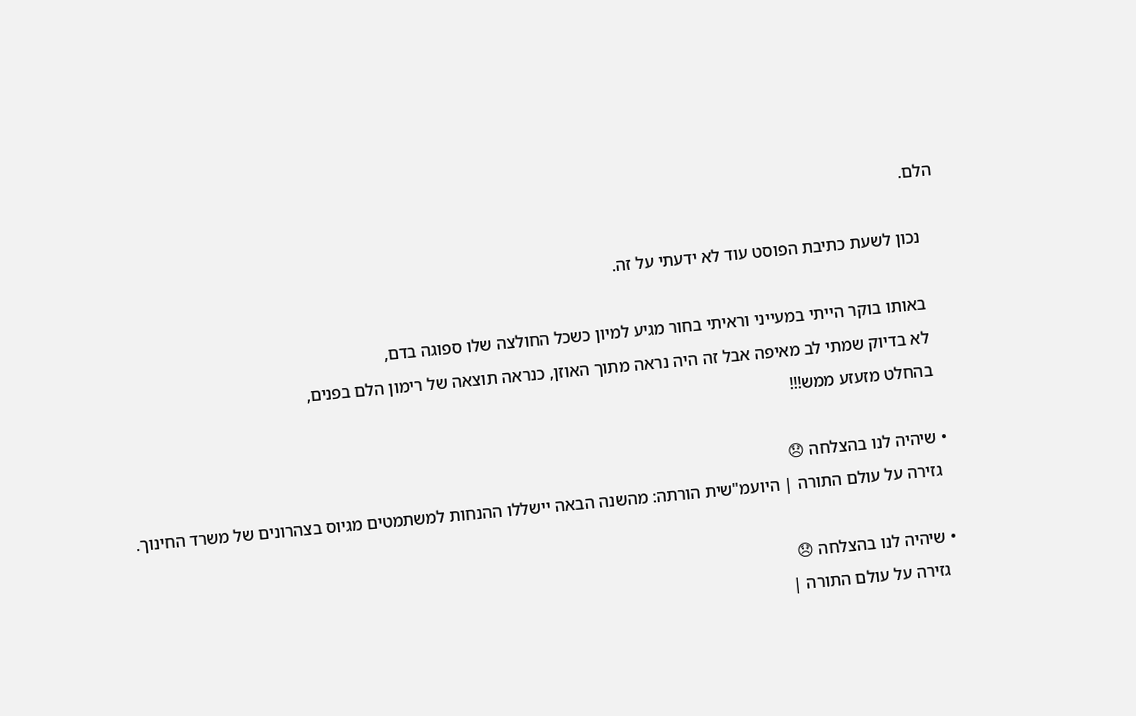הלם.

    נכון לשעת כתיבת הפוסט עוד לא ידעתי על זה.

    באותו בוקר הייתי במעייני וראיתי בחור מגיע למיון כשכל החולצה שלו ספוגה בדם,
    לא בדיוק שמתי לב מאיפה אבל זה היה נראה מתוך האוזן, כנראה תוצאה של רימון הלם בפנים,
    בהחלט מזעזע ממש!!!

  • שיהיה לנו בהצלחה 😞
    גזירה על עולם התורה | היועמ"שית הורתה: מהשנה הבאה יישללו ההנחות למשתמטים מגיוס בצהרונים של משרד החינוך.

  • שיהיה לנו בהצלחה 😞
    גזירה על עולם התורה |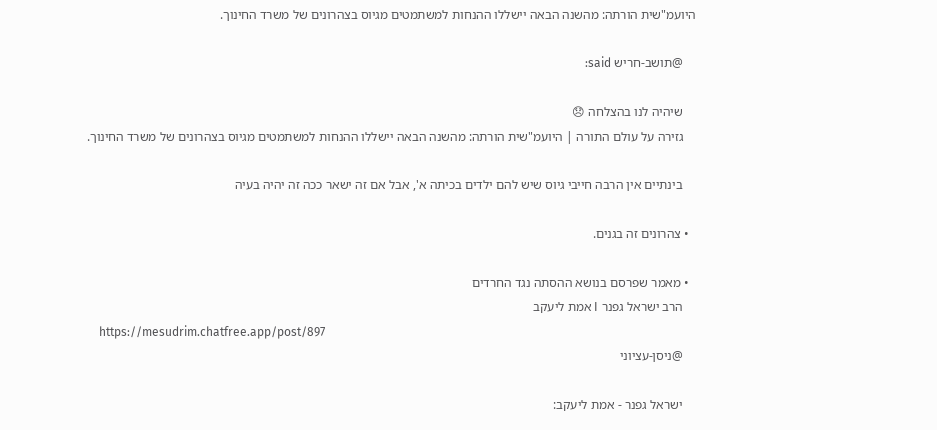היועמ"שית הורתה: מהשנה הבאה יישללו ההנחות למשתמטים מגיוס בצהרונים של משרד החינוך.

    @תושב-חריש said:

    שיהיה לנו בהצלחה 😞
    גזירה על עולם התורה | היועמ"שית הורתה: מהשנה הבאה יישללו ההנחות למשתמטים מגיוס בצהרונים של משרד החינוך.

    בינתיים אין הרבה חייבי גיוס שיש להם ילדים בכיתה א', אבל אם זה ישאר ככה זה יהיה בעיה

  • צהרונים זה בגנים.

  • מאמר שפרסם בנושא ההסתה נגד החרדים
    הרב ישראל גפנר I אמת ליעקב
    https://mesudrim.chatfree.app/post/897
    @ניסן-עציוני

    ישראל גפנר - אמת ליעקב: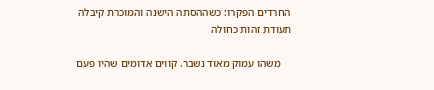החרדים הפקרו: כשההסתה הישנה והמוכרת קיבלה תעודת זהות כחולה

    משהו עמוק מאוד נשבר. קווים אדומים שהיו פעם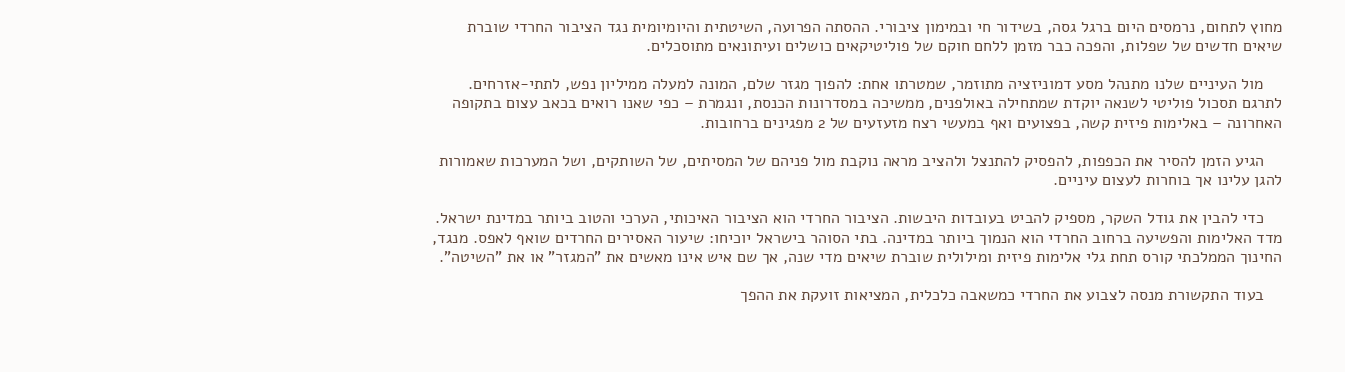מחוץ לתחום, נרמסים היום ברגל גסה, בשידור חי ובמימון ציבורי. ההסתה הפרועה, השיטתית והיומיומית נגד הציבור החרדי שוברת שיאים חדשים של שפלות, והפכה כבר מזמן ללחם חוקם של פוליטיקאים כושלים ועיתונאים מתוסכלים.

    מול העיניים שלנו מתנהל מסע דמוניזציה מתוזמר, שמטרתו אחת: להפוך מגזר שלם, המונה למעלה ממיליון נפש, לתתי-אזרחים. לתרגם תסכול פוליטי לשנאה יוקדת שמתחילה באולפנים, ממשיכה במסדרונות הכנסת, ונגמרת – כפי שאנו רואים בכאב עצום בתקופה האחרונה – באלימות פיזית קשה, בפצועים ואף במעשי רצח מזעזעים של 2 מפגינים ברחובות.

    הגיע הזמן להסיר את הכפפות, להפסיק להתנצל ולהציב מראה נוקבת מול פניהם של המסיתים, של השותקים, ושל המערכות שאמורות להגן עלינו אך בוחרות לעצום עיניים.

    כדי להבין את גודל השקר, מספיק להביט בעובדות היבשות. הציבור החרדי הוא הציבור האיכותי, הערכי והטוב ביותר במדינת ישראל. מדד האלימות והפשיעה ברחוב החרדי הוא הנמוך ביותר במדינה. בתי הסוהר בישראל יוכיחו: שיעור האסירים החרדים שואף לאפס. מנגד, החינוך הממלכתי קורס תחת גלי אלימות פיזית ומילולית שוברת שיאים מדי שנה, אך שם איש אינו מאשים את "המגזר" או את "השיטה".

    בעוד התקשורת מנסה לצבוע את החרדי כמשאבה כלכלית, המציאות זועקת את ההפך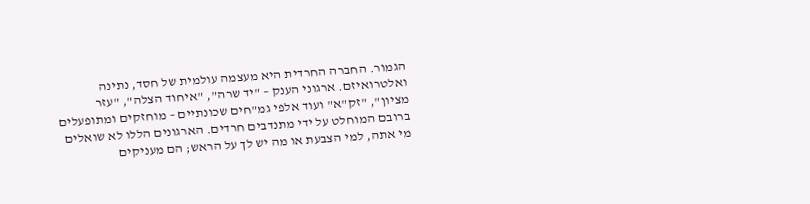הגמור. החברה החרדית היא מעצמה עולמית של חסד, נתינה ואלטרואיזם. ארגוני הענק – "יד שרה", "איחוד הצלה", "עזר מציון", "זק"א" ועוד אלפי גמ"חים שכונתיים – מוחזקים ומתופעלים ברובם המוחלט על ידי מתנדבים חרדים. הארגונים הללו לא שואלים מי אתה, למי הצבעת או מה יש לך על הראש; הם מעניקים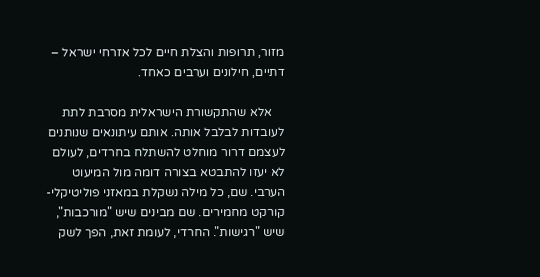מזור, תרופות והצלת חיים לכל אזרחי ישראל – דתיים, חילונים וערבים כאחד.

    אלא שהתקשורת הישראלית מסרבת לתת לעובדות לבלבל אותה. אותם עיתונאים שנותנים לעצמם דרור מוחלט להשתלח בחרדים, לעולם לא יעזו להתבטא בצורה דומה מול המיעוט הערבי. שם, כל מילה נשקלת במאזני פוליטיקלי-קורקט מחמירים. שם מבינים שיש "מורכבות", שיש "רגישות". החרדי, לעומת זאת, הפך לשק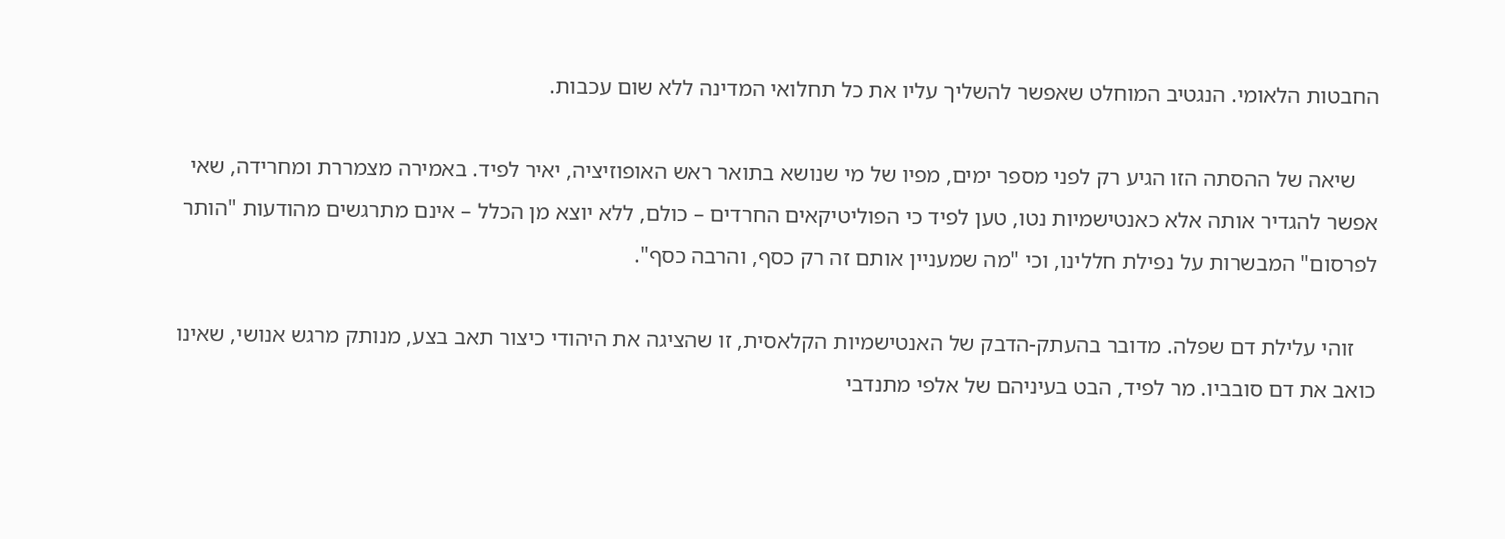החבטות הלאומי. הנגטיב המוחלט שאפשר להשליך עליו את כל תחלואי המדינה ללא שום עכבות.

    שיאה של ההסתה הזו הגיע רק לפני מספר ימים, מפיו של מי שנושא בתואר ראש האופוזיציה, יאיר לפיד. באמירה מצמררת ומחרידה, שאי אפשר להגדיר אותה אלא כאנטישמיות נטו, טען לפיד כי הפוליטיקאים החרדים – כולם, ללא יוצא מן הכלל – אינם מתרגשים מהודעות "הותר לפרסום" המבשרות על נפילת חללינו, וכי "מה שמעניין אותם זה רק כסף, והרבה כסף".

    זוהי עלילת דם שפלה. מדובר בהעתק-הדבק של האנטישמיות הקלאסית, זו שהציגה את היהודי כיצור תאב בצע, מנותק מרגש אנושי, שאינו כואב את דם סובביו. מר לפיד, הבט בעיניהם של אלפי מתנדבי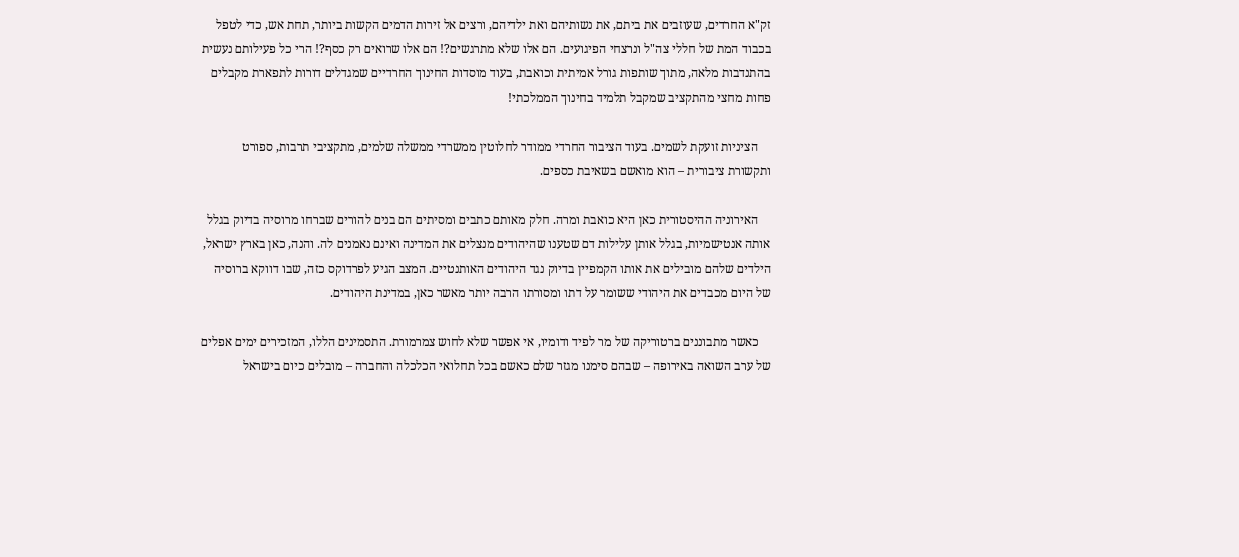זק"א החרדים, שעוזבים את ביתם, את נשותיהם ואת ילדיהם, ורצים אל זירות הדמים הקשות ביותר, תחת אש, כדי לטפל בכבוד המת של חללי צה"ל ונרצחי הפיגועים. הם אלו שלא מתרגשים?! הם אלו שרואים רק כסף?! הרי כל פעילותם נעשית בהתנדבות מלאה, מתוך שותפות גורל אמיתית וכואבת, בעוד מוסדות החינוך החרדיים שמגדלים דורות לתפארת מקבלים פחות מחצי מהתקציב שמקבל תלמיד בחינוך הממלכתי!

    הציניות זועקת לשמים. בעוד הציבור החרדי ממודר לחלוטין ממשרדי ממשלה שלמים, מתקציבי תרבות, ספורט ותקשורת ציבורית – הוא מואשם בשאיבת כספים.

    האירוניה ההיסטורית כאן היא כואבת ומרה. חלק מאותם כתבים ומסיתים הם בנים להורים שברחו מרוסיה בדיוק בגלל אותה אנטישמיות, בגלל אותן עלילות דם שטענו שהיהודים מנצלים את המדינה ואינם נאמנים לה. והנה, כאן בארץ ישראל, הילדים שלהם מובילים את אותו הקמפיין בדיוק נגד היהודים האותנטיים. המצב הגיע לפרדוקס כזה, שבו דווקא ברוסיה של היום מכבדים את היהודי ששומר על דתו ומסורתו הרבה יותר מאשר כאן, במדינת היהודים.

    כאשר מתבוננים ברטוריקה של מר לפיד ודומיו, אי אפשר שלא לחוש צמרמורת. התסמינים הללו, המזכירים ימים אפלים של ערב השואה באירופה – שבהם סימנו מגזר שלם כאשם בכל תחלואי הכלכלה והחברה – מובלים כיום בישראל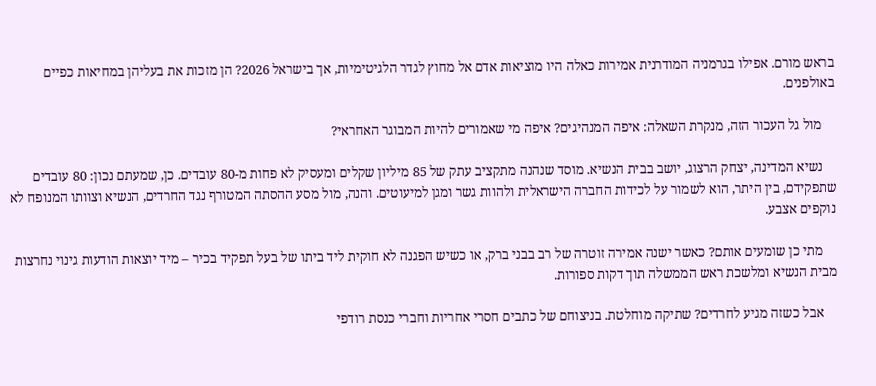בראש מורם. אפילו בגרמניה המודרנית אמירות כאלה היו מוציאות אדם אל מחוץ לגדר הלגיטימיות, אך בישראל 2026? הן מזכות את בעליהן במחיאות כפיים באולפנים.

    מול גל העכור הזה, מנקרת השאלה: איפה המנהיגים? איפה מי שאמורים להיות המבוגר האחראי?

    נשיא המדינה, יצחק הרצוג, יושב בבית הנשיא. מוסד שנהנה מתקציב עתק של 85 מיליון שקלים ומעסיק לא פחות מ-80 עובדים. כן, שמעתם נכון: 80 עובדים שתפקידם, בין היתר, הוא לשמור על לכידות החברה הישראלית ולהוות גשר ומגן למיעוטים. והנה, מול מסע ההסתה המטורף נגד החרדים, הנשיא וצוותו המנופח לא נוקפים אצבע.

    מתי כן שומעים אותם? כאשר ישנה אמירה זוטרה של רב בבני ברק, או כשיש הפגנה לא חוקית ליד ביתו של בעל תפקיד בכיר – מיד יוצאות הודעות גינוי נחרצות מבית הנשיא ומלשכת ראש הממשלה תוך דקות ספורות.

    אבל כשזה מגיע לחרדים? שתיקה מוחלטת. בניצוחם של כתבים חסרי אחריות וחברי כנסת רודפי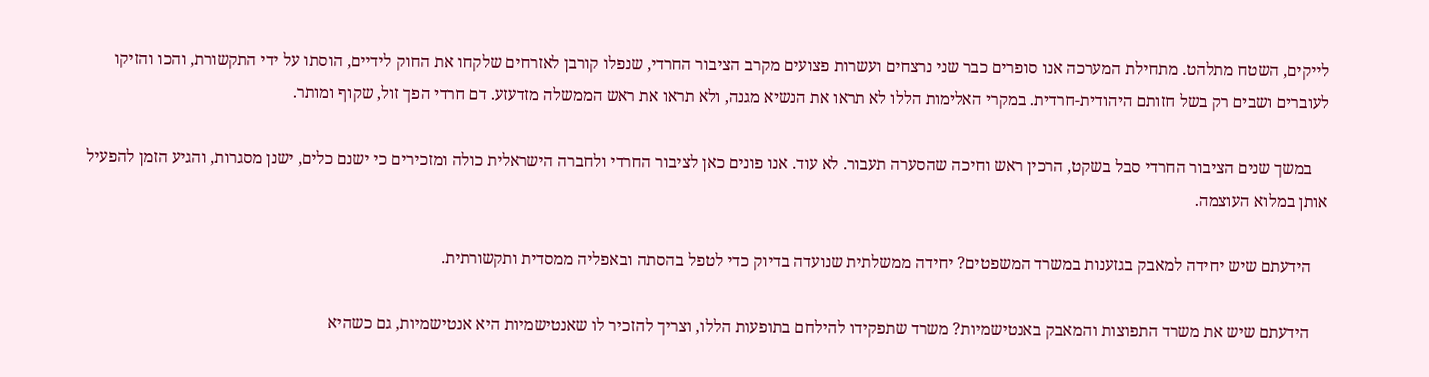לייקים, השטח מתלהט. מתחילת המערכה אנו סופרים כבר שני נרצחים ועשרות פצועים מקרב הציבור החרדי, שנפלו קורבן לאזרחים שלקחו את החוק לידיים, הוסתו על ידי התקשורת, והכו והזיקו לעוברים ושבים רק בשל חזותם היהודית-חרדית. במקרי האלימות הללו לא תראו את הנשיא מגנה, ולא תראו את ראש הממשלה מזדעזע. דם חרדי הפך זול, שקוף ומותר.

    במשך שנים הציבור החרדי סבל בשקט, הרכין ראש וחיכה שהסערה תעבור. לא עוד. אנו פונים כאן לציבור החרדי ולחברה הישראלית כולה ומזכירים כי ישנם כלים, ישנן מסגרות, והגיע הזמן להפעיל אותן במלוא העוצמה.

    הידעתם שיש יחידה למאבק בגזענות במשרד המשפטים? יחידה ממשלתית שנועדה בדיוק כדי לטפל בהסתה ובאפליה ממסדית ותקשורתית.

    הידעתם שיש את משרד התפוצות והמאבק באנטישמיות? משרד שתפקידו להילחם בתופעות הללו, וצריך להזכיר לו שאנטישמיות היא אנטישמיות, גם כשהיא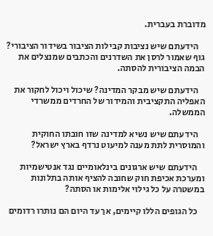מדוברת בעברית.

    הידעתם שיש נציבות קבילות הציבור בשידור הציבורי? גוף שאמור לרסן את השדרנים והכתבים שמנצלים את הבמה הציבורית להסתה.

    הידעתם שיש מבקר המדינה? שיכול ויכול לחקור את האפליה התקציבית והמידור של החרדים ממשרדי הממשלה.

    הידעתם שיש נשיא למדינה שזו חובתו החוקית והמוסרית לתת מענה למיעוט נרדף בארץ ישראל?

    הידעתם שיש ארגונים בינלאומיים נגד אנטישמיות ומערכת אכיפת חוק שחובה להציף אותה בתלונות במשטרה על כל גילוי אלימות או הסתה?

    כל הגופים הללו קיימים, אך עד היום הם נותרו רדומים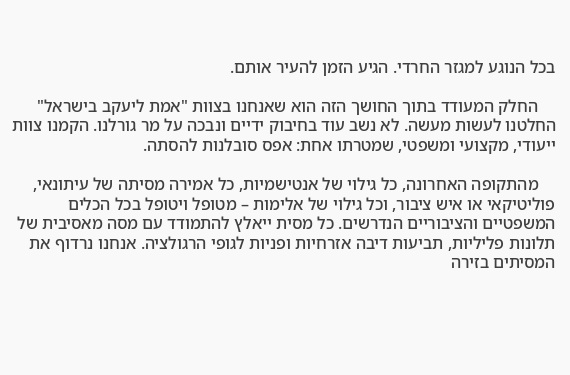בכל הנוגע למגזר החרדי. הגיע הזמן להעיר אותם.

    החלק המעודד בתוך החושך הזה הוא שאנחנו בצוות "אמת ליעקב בישראל" החלטנו לעשות מעשה. לא נשב עוד בחיבוק ידיים ונבכה על מר גורלנו. הקמנו צוות ייעודי, מקצועי ומשפטי, שמטרתו אחת: אפס סובלנות להסתה.

    מהתקופה האחרונה, כל גילוי של אנטישמיות, כל אמירה מסיתה של עיתונאי, פוליטיקאי או איש ציבור, וכל גילוי של אלימות – מטופל ויטופל בכל הכלים המשפטיים והציבוריים הנדרשים. כל מסית ייאלץ להתמודד עם מסה מאסיבית של תלונות פליליות, תביעות דיבה אזרחיות ופניות לגופי הרגולציה. אנחנו נרדוף את המסיתים בזירה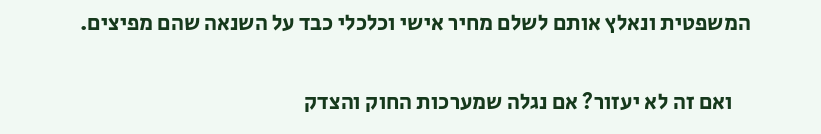המשפטית ונאלץ אותם לשלם מחיר אישי וכלכלי כבד על השנאה שהם מפיצים.

    ואם זה לא יעזור? אם נגלה שמערכות החוק והצדק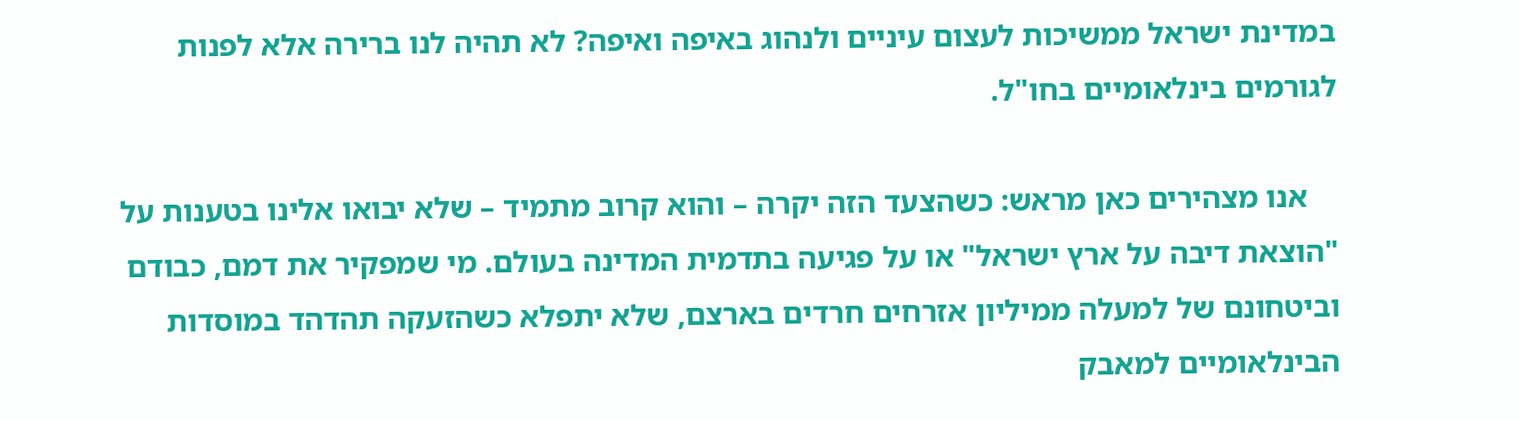במדינת ישראל ממשיכות לעצום עיניים ולנהוג באיפה ואיפה? לא תהיה לנו ברירה אלא לפנות לגורמים בינלאומיים בחו"ל.

    אנו מצהירים כאן מראש: כשהצעד הזה יקרה – והוא קרוב מתמיד – שלא יבואו אלינו בטענות על "הוצאת דיבה על ארץ ישראל" או על פגיעה בתדמית המדינה בעולם. מי שמפקיר את דמם, כבודם וביטחונם של למעלה ממיליון אזרחים חרדים בארצם, שלא יתפלא כשהזעקה תהדהד במוסדות הבינלאומיים למאבק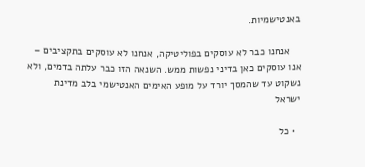באנטישמיות.

    אנחנו כבר לא עוסקים בפוליטיקה, אנחנו לא עוסקים בתקציבים – אנו עוסקים כאן בדיני נפשות ממש. השנאה הזו כבר עלתה בדמים, ולא נשקוט עד שהמסך יורד על מופע האימים האנטישמי בלב מדינת ישראל

  • כל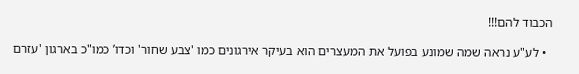הכבוד להם!!!

  • לע"ע נראה שמה שמונע בפועל את המעצרים הוא בעיקר אירגונים כמו 'צבע שחור' וכדו’ כמו"כ בארגון 'עזרם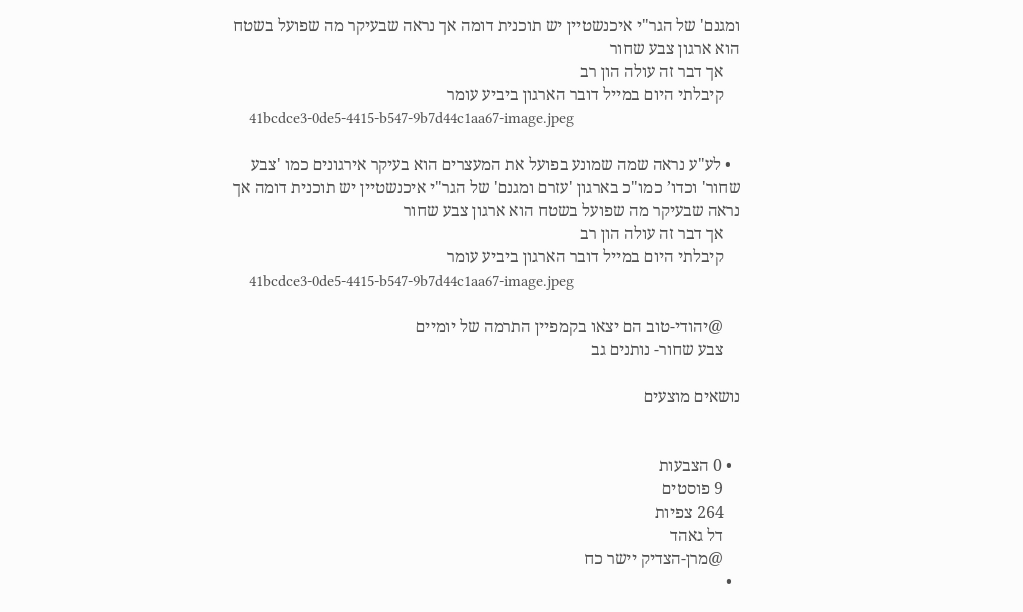ומגנם' של הגר"י איכנשטיין יש תוכנית דומה אך נראה שבעיקר מה שפועל בשטח הוא ארגון צבע שחור
    אך דבר זה עולה הון רב
    קיבלתי היום במייל דובר הארגון ביביע עומר
    41bcdce3-0de5-4415-b547-9b7d44c1aa67-image.jpeg

  • לע"ע נראה שמה שמונע בפועל את המעצרים הוא בעיקר אירגונים כמו 'צבע שחור' וכדו’ כמו"כ בארגון 'עזרם ומגנם' של הגר"י איכנשטיין יש תוכנית דומה אך נראה שבעיקר מה שפועל בשטח הוא ארגון צבע שחור
    אך דבר זה עולה הון רב
    קיבלתי היום במייל דובר הארגון ביביע עומר
    41bcdce3-0de5-4415-b547-9b7d44c1aa67-image.jpeg

    @יהודי-טוב הם יצאו בקמפיין התרמה של יומיים
    צבע שחור- נותנים גב

נושאים מוצעים


  • 0 הצבעות
    9 פוסטים
    264 צפיות
    דל גאהד
    @מרן-הצדיק יישר כח
  •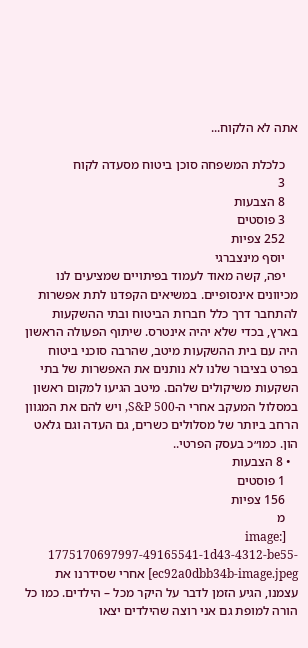אתה לא הלקוח...

    כלכלת המשפחה סוכן ביטוח מסעדה לקוח
    3
    8 הצבעות
    3 פוסטים
    252 צפיות
    יוסף מינצברגי
    יפה, קשה מאוד לעמוד בפיתויים שמציעים לנו מכיוונים אינסופיים. במשיאים הקפדנו לתת אפשרות להתחבר דרך כלל חברות הביטוח ובתי ההשקעות בארץ, בכדי שלא יהיה אינטרס. שיתוף הפעולה הראשון היה עם בית ההשקעות מיטב, שהרבה סוכני ביטוח בפרט בציבור שלנו לא נותנים את האפשרות של בתי השקעות משיקולים שלהם. מיטב הגיעו למקום ראשון במסלול המעקב אחרי ה-S&P 500, ויש להם את המגוון הרחב ביותר של מסלולים כשרים, גם העדה וגם גלאט הון. כמו״כ בעסק הפרטי..
  • 8 הצבעות
    1 פוסטים
    156 צפיות
    מ
    [image: 1775170697997-49165541-1d43-4312-be55-ec92a0dbb34b-image.jpeg] אחרי שסידרנו את עצמנו, הגיע הזמן לדבר על היקר מכל – הילדים. כמו כל הורה למופת גם אני רוצה שהילדים יצאו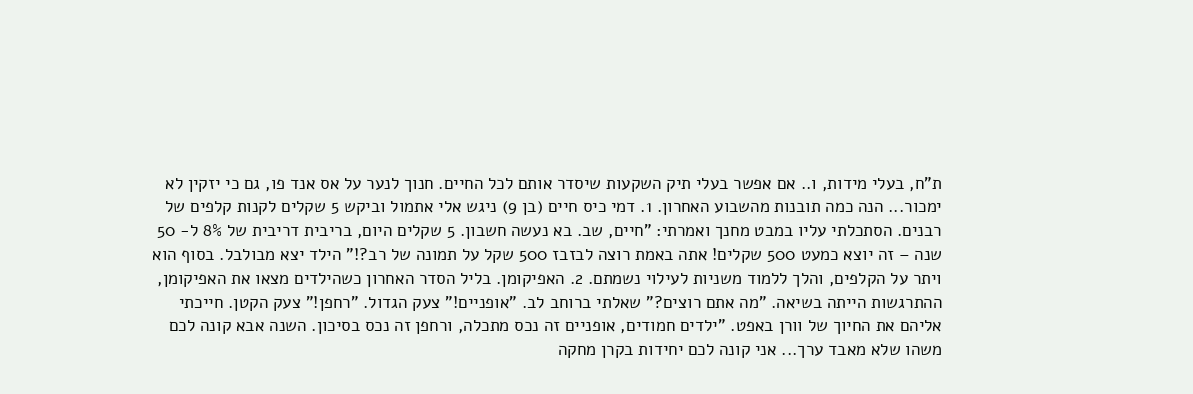ת"ח, בעלי מידות, ו.. אם אפשר בעלי תיק השקעות שיסדר אותם לכל החיים. חנוך לנער על אס אנד פו, גם כי יזקין לא ימכור... הנה כמה תובנות מהשבוע האחרון. 1. דמי כיס חיים (בן 9) ניגש אלי אתמול וביקש 5 שקלים לקנות קלפים של רבנים. הסתכלתי עליו במבט מחנך ואמרתי: "חיים, שב. בא נעשה חשבון. 5 שקלים היום, בריבית דריבית של 8% ל- 50 שנה – זה יוצא כמעט 500 שקלים! אתה באמת רוצה לבזבז 500 שקל על תמונה של רב?!" הילד יצא מבולבל. בסוף הוא ויתר על הקלפים, והלך ללמוד משניות לעילוי נשמתם. 2. האפיקומן. בליל הסדר האחרון כשהילדים מצאו את האפיקומן, ההתרגשות הייתה בשיאה. "מה אתם רוצים?" שאלתי ברוחב לב. "אופניים!" צעק הגדול. "רחפן!" צעק הקטן. חייכתי אליהם את החיוך של וורן באפט. "ילדים חמודים, אופניים זה נכס מתכלה, ורחפן זה נכס בסיכון. השנה אבא קונה לכם משהו שלא מאבד ערך... אני קונה לכם יחידות בקרן מחקה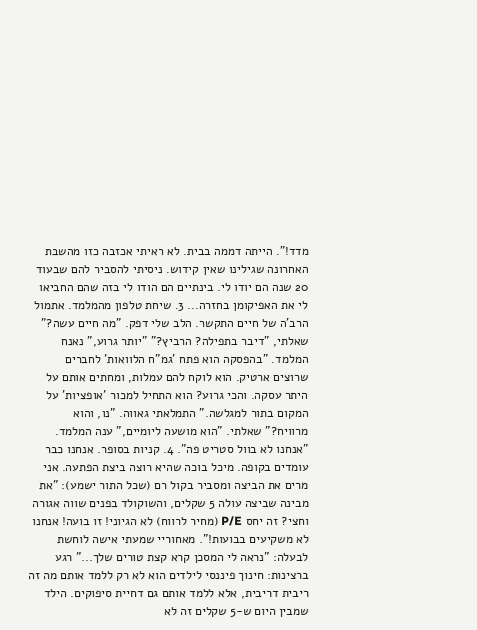מדד!". הייתה דממה בבית. לא ראיתי אכזבה כזו מהשבת האחרונה שגילינו שאין קידוש. ניסיתי להסביר להם שבעוד 20 שנה הם יודו לי. בינתיים הם הודו לי בזה שהם החביאו לי את האפיקומן בחזרה... 3. שיחת טלפון מהמלמד. אתמול הרב'ה של חיים התקשר. הלב שלי דפק. "מה חיים עשה?" שאלתי, "דיבר בתפילה? הרביץ?" "יותר גרוע," נאנח המלמד. "בהפסקה הוא פתח 'גמ"ח הלוואות' לחברים שרוצים ארטיק. הוא לוקח להם עמלות, ומחתים אותם על היתר עסקה. והכי גרוע? הוא התחיל למכור 'אופציות' על המקום בתור למגלשה." התמלאתי גאווה. "נו, והוא מרוויח?" שאלתי. "הוא מושעה ליומיים," ענה המלמד. "אנחנו לא בוול סטריט פה". 4. קניות בסופר. אנחנו כבר עומדים בקופה. מיכל בוכה שהיא רוצה ביצת הפתעה. אני מרים את הביצה ומסביר בקול רם (שכל התור ישמע): "את מבינה שביצה עולה 5 שקלים, והשוקולד בפנים שווה אגורה וחצי? זה יחס P/E (מחיר לרווח) לא הגיוני! זו בועה! אנחנו לא משקיעים בבועות!". מאחוריי שמעתי אישה לוחשת לבעלה: "נראה לי המסכן קרא קצת טורים שלך..." רגע ברצינות: חינוך פיננסי לילדים הוא לא רק ללמד אותם מה זה ריבית דריבית, אלא ללמד אותם גם דחיית סיפוקים. הילד שמבין היום ש-5 שקלים זה לא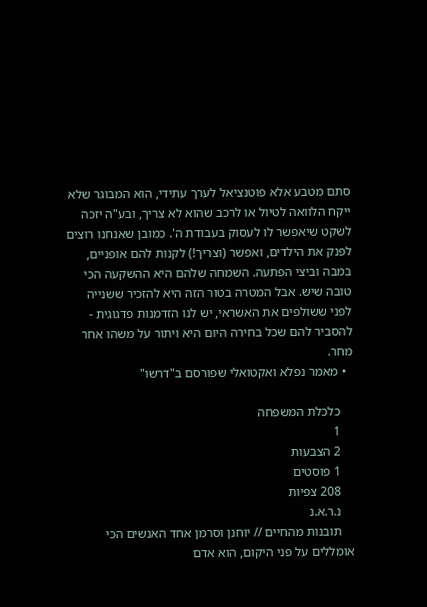סתם מטבע אלא פוטנציאל לערך עתידי, הוא המבוגר שלא ייקח הלוואה לטיול או לרכב שהוא לא צריך, ובע"ה יזכה לשקט שיאפשר לו לעסוק בעבודת ה'. כמובן שאנחנו רוצים לפנק את הילדים, ואפשר (וצריך!) לקנות להם אופניים, במבה וביצי הפתעה. השמחה שלהם היא ההשקעה הכי טובה שיש. אבל המטרה בטור הזה היא להזכיר ששנייה לפני ששולפים את האשראי, יש לנו הזדמנות פדגוגית - להסביר להם שכל בחירה היום היא ויתור על משהו אחר מחר.
  • מאמר נפלא ואקטואלי שפורסם ב"דרשו"

    כלכלת המשפחה
    1
    2 הצבעות
    1 פוסטים
    208 צפיות
    נ.ר.א.נ
    תובנות מהחיים // יוחנן וסרמן אחד האנשים הכי אומללים על פני היקום, הוא אדם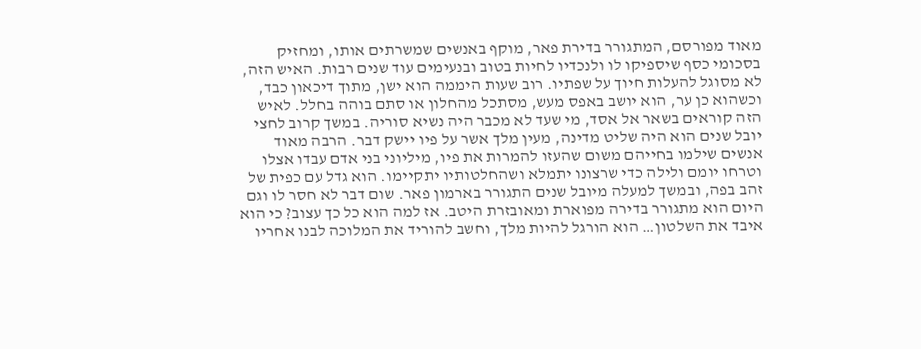מאוד מפורסם, המתגורר בדירת פאר, מוקף באנשים שמשרתים אותו, ומחזיק בסכומי כסף שיספיקו לו ולנכדיו לחיות בטוב ובנעימים עוד שנים רבות. האיש הזה, לא מסוגל להעלות חיוך על שפתיו. רוב שעות היממה הוא ישן, מתוך דיכאון כבד, וכשהוא כן ער, הוא יושב באפס מעש, מסתכל מהחלון או סתם בוהה בחלל. לאיש הזה קוראים בשאר אל אסד, מי שעד לא מכבר היה נשיא סוריה. במשך קרוב לחצי יובל שנים הוא היה שליט מדינה, מעין מלך אשר על פיו יישק דבר. הרבה מאוד אנשים שילמו בחייהם משום שהעזו להמרות את פיו, מיליוני בני אדם עבדו אצלו וטרחו יומם ולילה כדי שרצונו יתמלא ושהחלטותיו יתקיימו. הוא גדל עם כפית של זהב בפה, ובמשך למעלה מיובל שנים התגורר בארמון פאר. שום דבר לא חסר לו וגם היום הוא מתגורר בדירה מפוארת ומאובזרת היטב. אז למה הוא כל כך עצוב? כי הוא איבד את השלטון… הוא הורגל להיות מלך, וחשב להוריד את המלוכה לבנו אחריו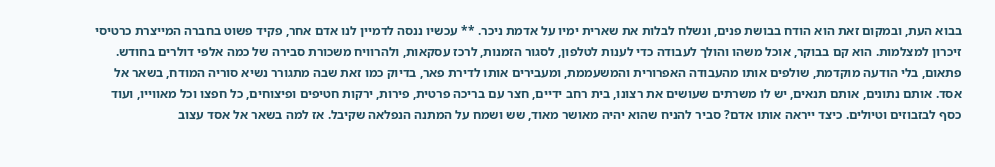בבוא העת, ובמקום זאת הוא הודח בבושת פנים, ונשלח לבלות את שארית ימיו על אדמת ניכר. ** עכשיו ננסה לדמיין לנו אדם אחר, פקיד פשוט בחברה המייצרת כרטיסי זיכרון למצלמות. הוא קם בבוקר, אוכל משהו והולך לעבודה כדי לענות לטלפון, לסגור הזמנות, לרכז עסקאות, ולהרוויח משכורת סבירה של כמה אלפי דולרים בחודש. פתאום, בלי הודעה מוקדמת, שולפים אותו מהעבודה האפרורית והמשעממת, ומעבירים אותו לדירת פאר, בדיוק כמו זאת שבה מתגורר נשיא סוריה המודח, בשאר אל אסד. אותם נתונים, אותם תנאים, יש לו משרתים שעושים את רצונו, בית רחב ידיים, חצר עם בריכה פרטית, פירות, ירקות חטיפים ופיצוחים, כל חפצו וכל מאווייו, ועוד כסף לבזבוזים וטיולים. כיצד ייראה אותו אדם? סביר להניח שהוא יהיה מאושר מאוד, שש ושמח על המתנה הנפלאה שקיבל. אז למה בשאר אל אסד עצוב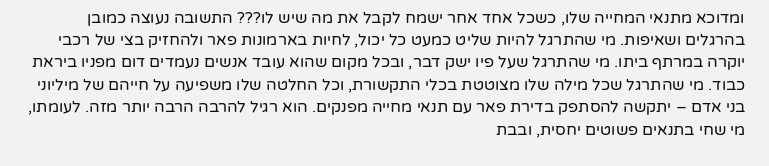ומדוכא מתנאי המחייה שלו, כשכל אחד אחר ישמח לקבל את מה שיש לו??? התשובה נעוצה כמובן בהרגלים ושאיפות. מי שהתרגל להיות שליט כמעט כל יכול, לחיות בארמונות פאר ולהחזיק בצי של רכבי יוקרה במרתף ביתו. מי שהתרגל שעל פיו ישק דבר, ובכל מקום שהוא עובד אנשים נעמדים דום מפניו ביראת כבוד. מי שהתרגל שכל מילה שלו מצוטטת בכלי התקשורת, וכל החלטה שלו משפיעה על חייהם של מיליוני בני אדם – יתקשה להסתפק בדירת פאר עם תנאי מחייה מפנקים. הוא רגיל להרבה הרבה יותר מזה. לעומתו, מי שחי בתנאים פשוטים יחסית, ובבת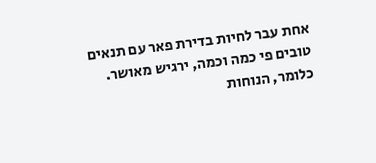אחת עבר לחיות בדירת פאר עם תנאים טובים פי כמה וכמה, ירגיש מאושר. כלומר, הנוחות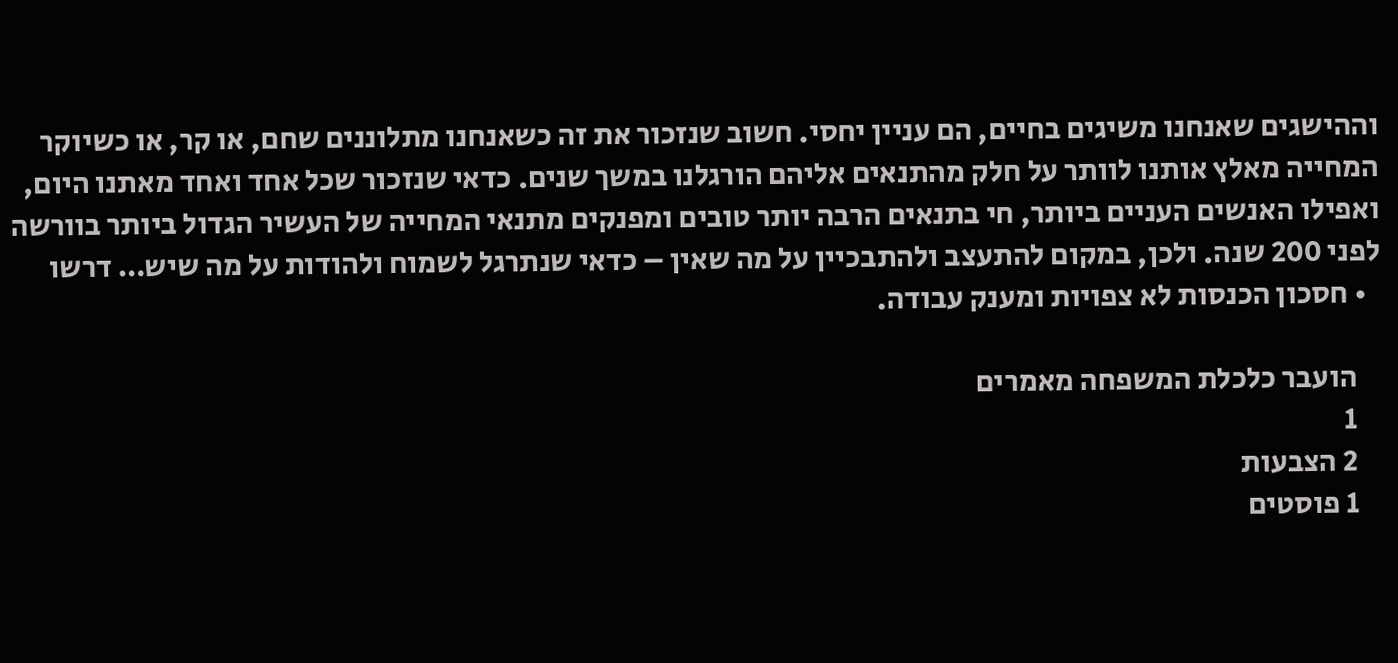וההישגים שאנחנו משיגים בחיים, הם עניין יחסי. חשוב שנזכור את זה כשאנחנו מתלוננים שחם, או קר, או כשיוקר המחייה מאלץ אותנו לוותר על חלק מהתנאים אליהם הורגלנו במשך שנים. כדאי שנזכור שכל אחד ואחד מאתנו היום, ואפילו האנשים העניים ביותר, חי בתנאים הרבה יותר טובים ומפנקים מתנאי המחייה של העשיר הגדול ביותר בוורשה לפני 200 שנה. ולכן, במקום להתעצב ולהתבכיין על מה שאין – כדאי שנתרגל לשמוח ולהודות על מה שיש… דרשו
  • חסכון הכנסות לא צפויות ומענק עבודה.

    הועבר כלכלת המשפחה מאמרים
    1
    2 הצבעות
    1 פוסטים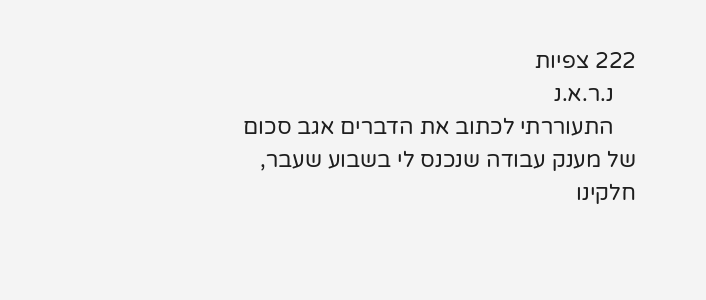222 צפיות
    נ.ר.א.נ
    התעוררתי לכתוב את הדברים אגב סכום של מענק עבודה שנכנס לי בשבוע שעבר, חלקינו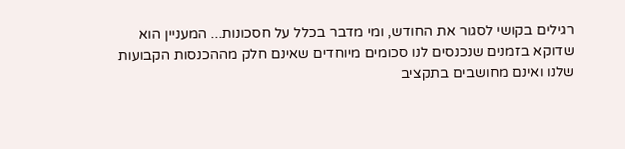רגילים בקושי לסגור את החודש, ומי מדבר בכלל על חסכונות... המעניין הוא שדוקא בזמנים שנכנסים לנו סכומים מיוחדים שאינם חלק מההכנסות הקבועות שלנו ואינם מחושבים בתקציב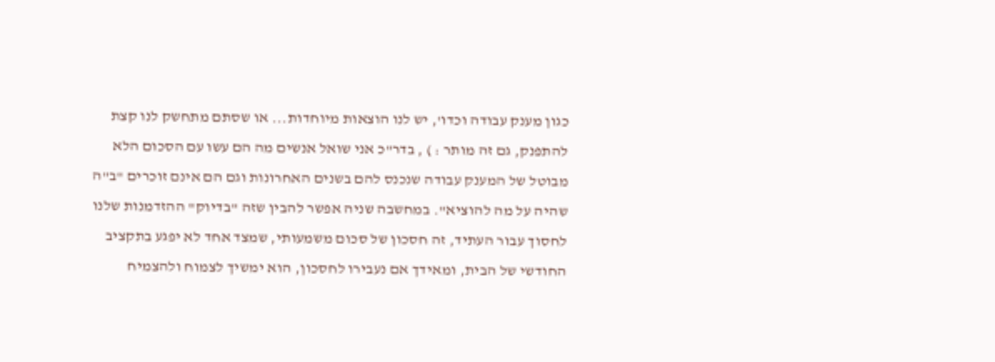כגון מענק עבודה וכדו', יש לנו הוצאות מיוחדות... או שסתם מתחשק לנו קצת להתפנק, גם זה מותר : ) , בדר"כ אני שואל אנשים מה הם עשו עם הסכום הלא מבוטל של המענק עבודה שנכנס להם בשנים האחרונות וגם הם אינם זוכרים "ב"ה שהיה על מה להוציא". במחשבה שניה אפשר להבין שזה "בדיוק" ההזדמנות שלנו לחסוך עבור העתיד, זה חסכון של סכום משמעותי, שמצד אחד לא יפגע בתקציב החודשי של הבית, ומאידך אם נעבירו לחסכון, הוא ימשיך לצמוח ולהצמיח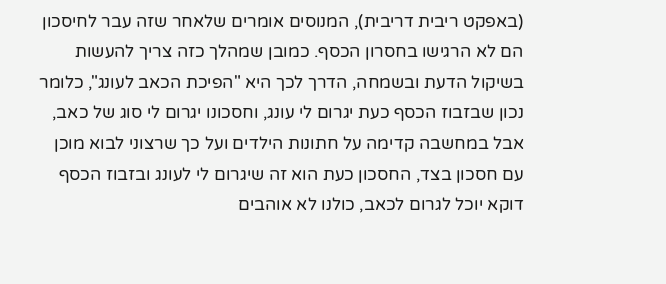(באפקט ריבית דריבית), המנוסים אומרים שלאחר שזה עבר לחיסכון הם לא הרגישו בחסרון הכסף. כמובן שמהלך כזה צריך להעשות בשיקול הדעת ובשמחה, הדרך לכך היא "הפיכת הכאב לעונג", כלומר נכון שבזבוז הכסף כעת יגרום לי עונג, וחסכונו יגרום לי סוג של כאב, אבל במחשבה קדימה על חתונות הילדים ועל כך שרצוני לבוא מוכן עם חסכון בצד, החסכון כעת הוא זה שיגרום לי לעונג ובזבוז הכסף דוקא יוכל לגרום לכאב, כולנו לא אוהבים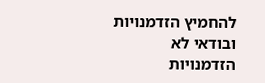להחמיץ הזדמנויות ובודאי לא הזדמנויות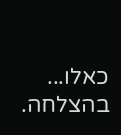כאלו... בהצלחה.